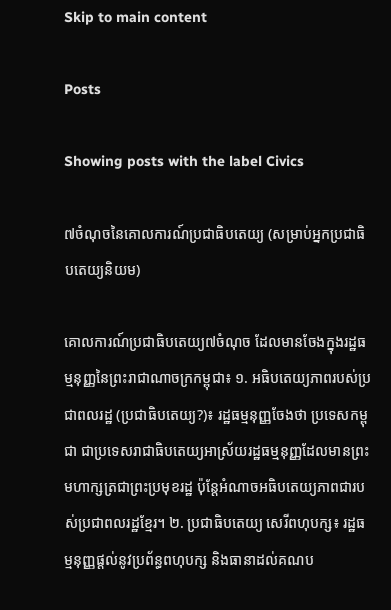Skip to main content

Posts

Showing posts with the label Civics

៧ចំណុចនៃគោលការណ៍ប្រជាធិបតេយ្យ (សម្រាប់អ្នកប្រជាធិបតេយ្យនិយម)

គោលការណ៍ប្រជាធិបតេយ្យ៧ចំណុច ដែលមានចែងក្នុងរដ្ឋធម្មនុញ្ញនៃព្រះរាជាណាចក្រកម្ពុជា៖ ១. អធិបតេយ្យភាពរបស់ប្រជាពលរដ្ឋ (ប្រជាធិបតេយ្យ?)៖ រដ្ឋធម្មនុញ្ញចែងថា ប្រទេសកម្ពុជា ជាប្រទេសរាជាធិបតេយ្យអាស្រ័យរដ្ឋធម្មនុញ្ញដែលមានព្រះមហាក្សត្រជាព្រះប្រមុខរដ្ឋ ប៉ុន្តែអំណាចអធិបតេយ្យភាពជារបស់ប្រជាពលរដ្ឋខ្មែរ។ ២. ប្រជាធិបតេយ្យ សេរីពហុបក្ស៖ រដ្ឋធម្មនុញ្ញផ្ដល់នូវប្រព័ន្ធពហុបក្ស និងធានាដល់គណប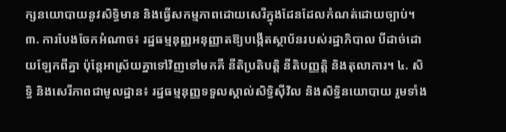ក្សនយោបាយនូវសិទ្ធិមាន និងធ្វើសកម្មភាពដោយសេរីក្នុងដែនដែលកំណត់ដោយច្បាប់។ ៣. ការបែងចែកអំណាច៖ រដ្ឋធម្មនុញ្ញអនុញ្ញាតឱ្យបង្កើតស្ថាប័នរបស់រដ្ឋាភិបាល បីដាច់ដោយឡែកពីគ្នា ប៉ុន្តែអាស្រ័យគ្នាទៅវិញទៅមកគឺ នីតិប្រតិបត្តិ នីតិបញ្ញត្តិ និងតុលាការ។ ៤. សិទ្ធិ និងសេរីភាពជាមូលដ្ឋាន៖ រដ្ឋធម្មនុញ្ញទទួលស្គាល់សិទ្ធិស៊ីវិល និងសិទ្ធិនយោបាយ រួមទាំង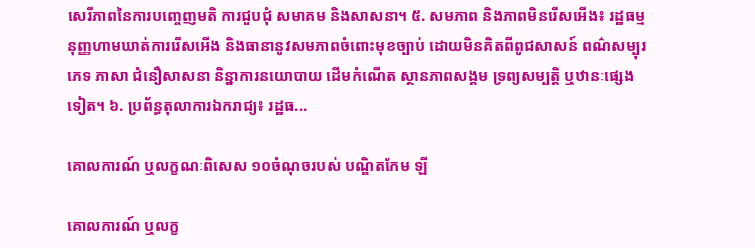សេរីភាពនៃការបញ្ចេញមតិ ការជួបជុំ សមាគម និងសាសនា។ ៥. សមភាព និងភាពមិនរើសអើង៖ រដ្ឋធម្មនុញ្ញហាមឃាត់ការរើសអើង និងធានានូវសមភាពចំពោះមុខច្បាប់ ដោយមិនគិតពីពូជសាសន៍ ពណ៌សម្បុរ ភេទ ភាសា ជំនឿសាសនា និន្នាការនយោបាយ ដើមកំណើត ស្ថានភាពសង្គម ទ្រព្យសម្បត្តិ ឬឋានៈផ្សេងទៀត។ ៦. ប្រព័ន្ធតុលាការឯករាជ្យ៖ រដ្ឋធ...

គោលការណ៍ ឬលក្ខណៈពិសេស ១០ចំណុចរបស់ បណ្ឌិតកែម ឡី

គោលការណ៍ ឬលក្ខ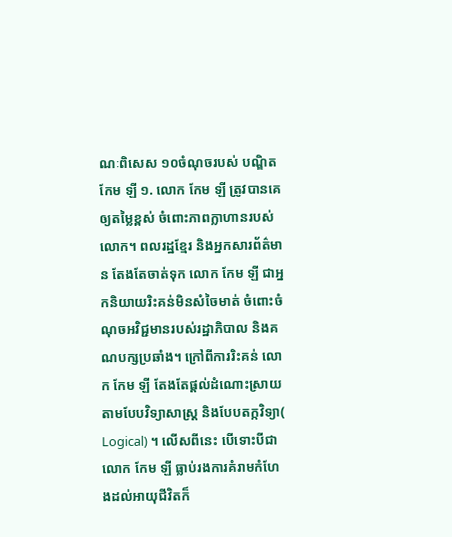ណៈពិសេស ១០ចំណុចរបស់ បណ្ឌិត កែម ឡី ១. លោក កែម ឡី ត្រូវបានគេឲ្យតម្លៃខ្ពស់ ចំពោះភាពក្លាហានរបស់លោក។ ពលរដ្ឋខ្មែរ និងអ្នកសារព័ត៌មាន តែងតែចាត់ទុក លោក កែម ឡី ជាអ្នកនិយាយរិះគន់មិនសំចៃមាត់ ចំពោះចំណុចអវិជ្ជមានរបស់រដ្ឋាភិបាល និងគណបក្សប្រឆាំង។ ក្រៅពីការរិះគន់ លោក កែម ឡី តែងតែផ្តល់ដំណោះស្រាយតាមបែបវិទ្យាសាស្ត្រ និងបែបតក្កវិទ្យា( Logical) ។ លើសពីនេះ បើទោះបីជា លោក កែម ឡី ធ្លាប់រងការគំរាមកំហែងដល់អាយុជីវិតក៏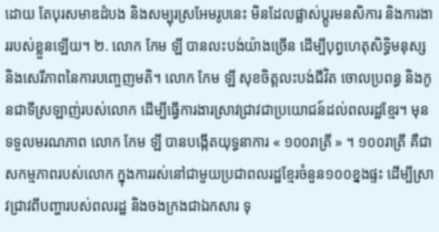ដោយ តែបុរសមាឌដំបង និងសម្បុរស្រអែមរូបនេះ មិនដែលផ្លាស់ប្តូរមនសិការ និងការងាររបស់ខ្លួនឡើយ។ ២. លោក កែម ឡី បានលះបង់យ៉ាងច្រើន ដើម្បីបុព្វហេតុសិទ្ធិមនុស្ស និងសេរីភាពនៃការបញ្ចេញមតិ។ លោក កែម ឡី សុខចិត្តលះបង់ជីវិត ចោលប្រពន្ធ និងកូនជាទីស្រឡាញ់របស់លោក ដើម្បីធ្វើការងារស្រាវជ្រាវជាប្រយោជន៍ដល់ពលរដ្ឋខ្មែរ។ មុនទទួលមរណភាព លោក កែម ឡី បានបង្កើតយុទ្ធនាការ « ១០០រាត្រី » ។ ១០០រាត្រី គឺជាសកម្មភាពរបស់លោក ក្នុងការរស់នៅជាមួយប្រជាពលរដ្ឋខ្មែរចំនួន១០០ខ្នងផ្ទះ ដើម្បីស្រាវជ្រាវពីបញ្ហារបស់ពលរដ្ឋ និងចងក្រងជាឯកសារ ទុ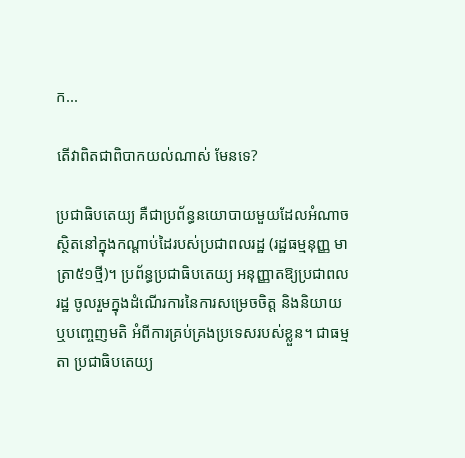ក...

តើវាពិតជាពិបាកយល់ណាស់ មែនទេ?

ប្រជាធិបតេយ្យ គឺជាប្រព័ន្ធនយោបាយមួយដែលអំណាចស្ថិតនៅក្នុងកណ្ដាប់ដៃរបស់ប្រជាពលរដ្ឋ (រដ្ឋធម្មនុញ្ញ មាត្រា៥១ថ្មី)។ ប្រព័ន្ធប្រជាធិបតេយ្យ អនុញ្ញាតឱ្យប្រជាពលរដ្ឋ ចូលរួមក្នុងដំណើរការនៃការសម្រេចចិត្ត និងនិយាយ ឬបញ្ចេញមតិ អំពីការគ្រប់គ្រងប្រទេសរបស់ខ្លួន។ ជាធម្មតា ប្រជាធិបតេយ្យ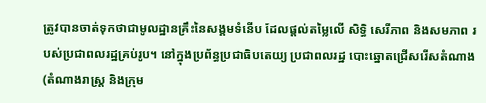ត្រូវបានចាត់ទុកថាជាមូលដ្ឋានគ្រឹះនៃសង្គមទំនើប ដែលផ្តល់តម្លៃលើ សិទ្ធិ សេរីភាព និងសមភាព របស់ប្រជាពលរដ្ឋគ្រប់រូប។ នៅក្នុងប្រព័ន្ធប្រជាធិបតេយ្យ ប្រជាពលរដ្ឋ បោះឆ្នោតជ្រើសរើសតំណាង (តំណាងរាស្ត្រ និងក្រុម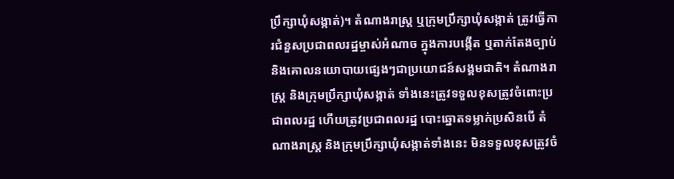ប្រឹក្សាឃុំសង្កាត់)។ តំណាងរាស្ត្រ ឬក្រុមប្រឹក្សាឃុំសង្កាត់ ត្រូវធ្វើការជំនួសប្រជាពលរដ្ឋម្ចាស់អំណាច ក្នុងការបង្កើត ឬតាក់តែងច្បាប់ និងគោលនយោបាយផ្សេងៗជាប្រយោជន៍សង្គមជាតិ។ តំណាងរាស្ត្រ និងក្រុមប្រឹក្សាឃុំសង្កាត់ ទាំងនេះត្រូវទទួលខុសត្រូវចំពោះប្រជាពលរដ្ឋ ហើយត្រូវប្រជាពលរដ្ឋ បោះឆ្នោតទម្លាក់ប្រសិនបើ តំណាងរាស្ត្រ និងក្រុមប្រឹក្សាឃុំសង្កាត់ទាំងនេះ មិនទទួលខុសត្រូវចំ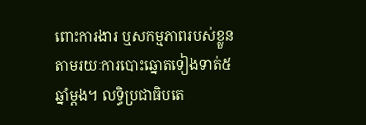ពោះការងារ ឬសកម្មភាពរបស់ខ្លួន តាមរយៈការបោះឆ្នោតទៀងទាត់៥ឆ្នាំម្ដង។ លទ្ធិប្រជាធិបតេ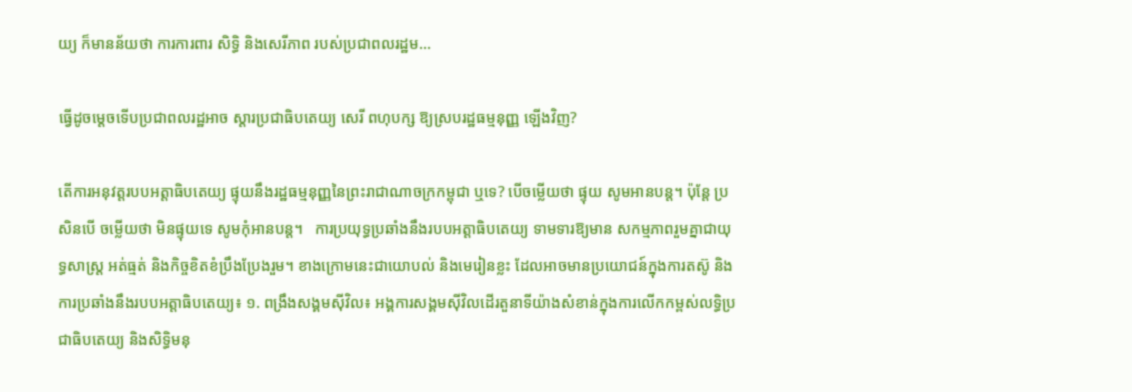យ្យ ក៏មានន័យថា ការការពារ សិទ្ធិ និងសេរីភាព របស់ប្រជាពលរដ្ឋម...

ធ្វើដូចម្ដេចទើបប្រជាពលរដ្ឋអាច ស្ដារប្រជាធិបតេយ្យ សេរី ពហុបក្ស ឱ្យស្របរដ្ឋធម្មនុញ្ញ ឡើងវិញ?

តើការអនុវត្តរបបអត្តាធិបតេយ្យ ផ្ទុយនឹងរដ្ឋធម្មនុញ្ញនៃព្រះរាជាណាចក្រកម្ពុជា ឬទេ? បើចម្លើយថា ផ្ទុយ សូមអានបន្ត។ ប៉ុន្តែ ប្រសិនបើ ចម្លើយថា មិនផ្ទុយទេ សូមកុំអានបន្ត។   ការប្រយុទ្ធប្រឆាំងនឹងរបបអត្តាធិបតេយ្យ ទាមទារឱ្យមាន សកម្មភាពរួមគ្នាជាយុទ្ធសាស្ត្រ អត់ធ្មត់ និងកិច្ចខិតខំប្រឹងប្រែងរួម។ ខាងក្រោមនេះជាយោបល់ និងមេរៀនខ្លះ ដែលអាចមានប្រយោជន៍ក្នុងការតស៊ូ និងការប្រឆាំងនឹងរបបអត្តាធិបតេយ្យ៖ ១. ពង្រឹងសង្គមស៊ីវិល៖ អង្គការសង្គមស៊ីវិលដើរតួនាទីយ៉ាងសំខាន់ក្នុងការលើកកម្ពស់លទ្ធិប្រជាធិបតេយ្យ និងសិទ្ធិមនុ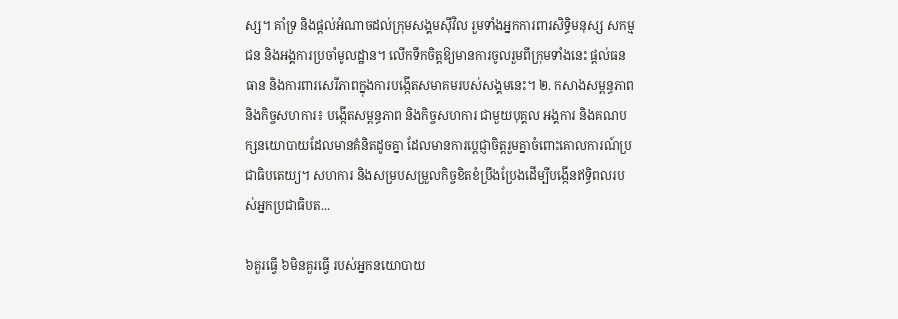ស្ស។ គាំទ្រ និងផ្តល់អំណាចដល់ក្រុមសង្គមស៊ីវិល រួមទាំងអ្នកការពារសិទ្ធិមនុស្ស សកម្មជន និងអង្គការប្រចាំមូលដ្ឋាន។ លើកទឹកចិត្តឱ្យមានការចូលរួមពីក្រុមទាំងនេះ ផ្តល់ធនធាន និងការពារសេរីភាពក្នុងការបង្កើតសមាគមរបស់សង្គមនេះ។ ២. កសាងសម្ពន្ធភាព និងកិច្ចសហការ៖ បង្កើតសម្ពន្ធភាព និងកិច្ចសហការ ជាមួយបុគ្គល អង្គការ និងគណបក្សនយោបាយដែលមានគំនិតដូចគ្នា ដែលមានការប្តេជ្ញាចិត្តរួមគ្នាចំពោះគោលការណ៍ប្រជាធិបតេយ្យ។ សហការ និងសម្របសម្រួលកិច្ចខិតខំប្រឹងប្រែងដើម្បីបង្កើនឥទ្ធិពលរបស់អ្នកប្រជាធិបត...

៦គួរធ្វើ ៦មិនគួរធ្វើ របស់អ្នកនយោបាយ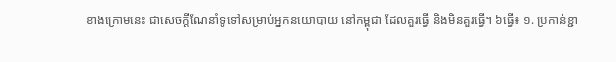ខាងក្រោមនេះ ជាសេចក្ដីណែនាំទូទៅសម្រាប់អ្នកនយោបាយ នៅកម្ពុជា ដែលគួរធ្វើ និងមិនគួរធ្វើ។ ៦ធ្វើ៖ ១. ប្រកាន់ខ្ជា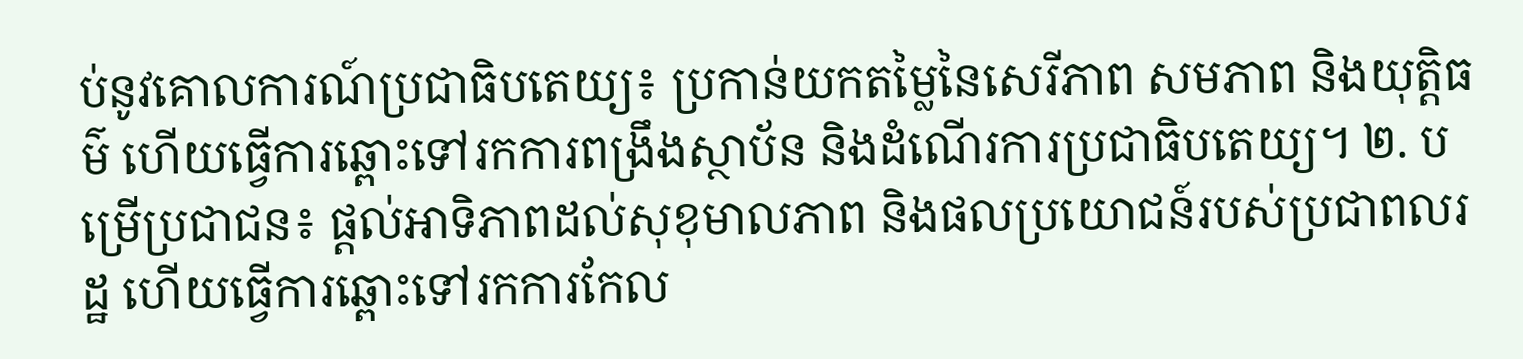ប់នូវគោលការណ៍ប្រជាធិបតេយ្យ៖ ប្រកាន់យកតម្លៃនៃសេរីភាព សមភាព និងយុត្តិធម៌ ហើយធ្វើការឆ្ពោះទៅរកការពង្រឹងស្ថាប័ន និងដំណើរការប្រជាធិបតេយ្យ។ ២. បម្រើប្រជាជន៖ ផ្តល់អាទិភាពដល់សុខុមាលភាព និងផលប្រយោជន៍របស់ប្រជាពលរដ្ឋ ហើយធ្វើការឆ្ពោះទៅរកការកែល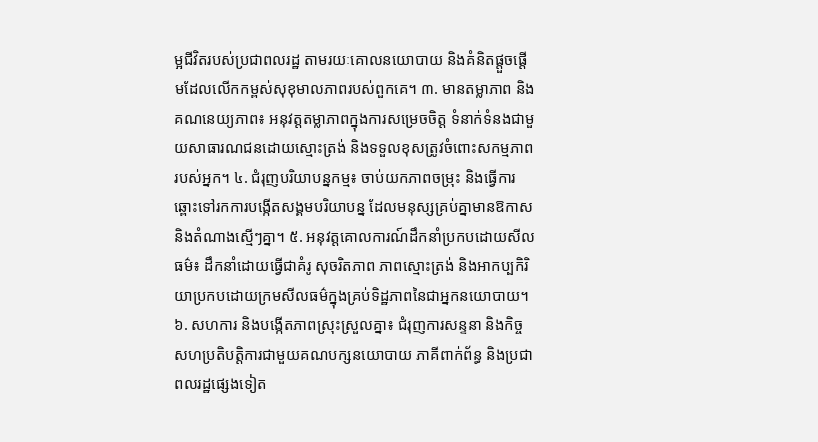ម្អជីវិតរបស់ប្រជាពលរដ្ឋ តាមរយៈគោលនយោបាយ និងគំនិតផ្តួចផ្តើមដែលលើកកម្ពស់សុខុមាលភាពរបស់ពួកគេ។ ៣. មានតម្លាភាព និងគណនេយ្យភាព៖ អនុវត្តតម្លាភាពក្នុងការសម្រេចចិត្ត ទំនាក់ទំនងជាមួយសាធារណជនដោយស្មោះត្រង់ និងទទួលខុសត្រូវចំពោះសកម្មភាពរបស់អ្នក។ ៤. ជំរុញបរិយាបន្នកម្ម៖ ចាប់យកភាពចម្រុះ និងធ្វើការឆ្ពោះទៅរកការបង្កើតសង្គមបរិយាបន្ន ដែលមនុស្សគ្រប់គ្នាមានឱកាស និងតំណាងស្មើៗគ្នា។ ៥. អនុវត្តគោលការណ៍ដឹកនាំប្រកបដោយសីលធម៌៖ ដឹកនាំដោយធ្វើជាគំរូ សុចរិតភាព ភាពស្មោះត្រង់ និងអាកប្បកិរិយាប្រកបដោយក្រមសីលធម៌ក្នុងគ្រប់ទិដ្ឋភាពនៃជាអ្នកនយោបាយ។ ៦. សហការ និងបង្កើតភាពស្រុះស្រួលគ្នា៖ ជំរុញការសន្ទនា និងកិច្ចសហប្រតិបត្តិការជាមួយគណបក្សនយោបាយ ភាគីពាក់ព័ន្ធ និងប្រជាពលរដ្ឋផ្សេងទៀត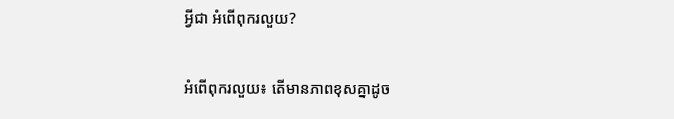អ្វីជា អំពើពុករលួយ?

អំពើពុករលួយ៖ តើមានភាពខុសគ្នាដូច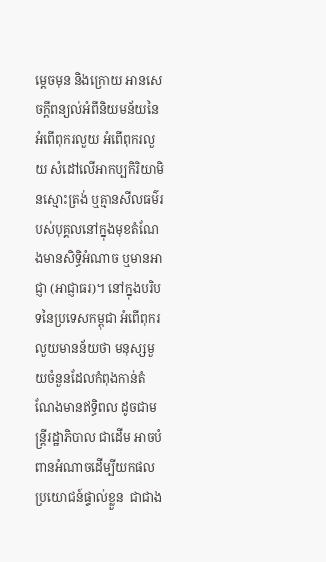ម្ដេចមុន និងក្រោយ អានសេចក្ដីពន្យល់អំពីនិយមន័យនៃអំពើពុករលួយ អំពើពុករលួយ សំដៅលើអាកប្បកិរិយាមិនស្មោះត្រង់ ឬគ្មានសីលធម៌របស់បុគ្គលនៅក្នុងមុខតំណែងមានសិទ្ធិអំណាច ឬមានអាជ្ញា (អាជ្ញាធរ)។ នៅក្នុងបរិបទនៃប្រទេសកម្ពុជា អំពើពុករលួយមានន័យថា មនុស្សមួយចំនួនដែលកំពុងកាន់តំណែងមានឥទ្ធិពល ដូចជាមន្ត្រីរដ្ឋាភិបាល ជាដើម អាចបំពានអំណាចដើម្បីយកផលប្រយោជន៍ផ្ទាល់ខ្លួន  ជាជាង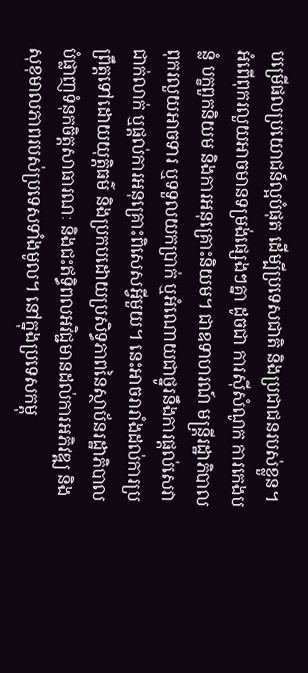បម្រើផលប្រយោជន៍ល្អបំផុត ដើម្បីប្រទេសជាតិ និងប្រជាជនរបស់ខ្លួន។ អំពើពុករលួយអាចមានទម្រង់ផ្សេងៗគ្នា ដូចជា ការស៊ីសំណូក ការកេងបន្លំ បក្ខពួកនិយម និងការអនុគ្រោះនិយម។ ជាឧទាហរណ៍ មន្ត្រីរដ្ឋាភិបាលពុករលួយអាចទារ ឬទទួលយកប្រាក់ ឬអំណោយជាថ្នូរនឹងការផ្តល់សេវាជាក់លាក់ ឬផ្តល់ការអនុគ្រោះពិសេសអ្វីមួយ។ នេះអាចរារាំងដល់ការប្រព្រឹត្តទៅដោយយុត្តិធម៌ និងប្រកបដោយប្រសិទ្ធភាពនៃស្ថាប័នរដ្ឋាភិបាល បំផ្លាញទំនុកចិត្តសាធារណៈ និងជះឥទ្ធិពលអវិជ្ជមានដល់ការអភិវឌ្ឍ និងសុខុមាលភាពរបស់ប្រទេសទាំងមូល។ នៅក្នុងប្រទេសកម្ពុ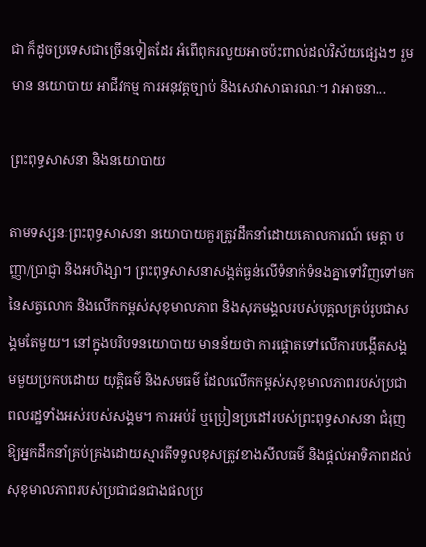ជា ក៏ដូចប្រទេសជាច្រើនទៀតដែរ អំពើពុករលួយអាចប៉ះពាល់ដល់វិស័យផ្សេងៗ រួមមាន នយោបាយ អាជីវកម្ម ការអនុវត្តច្បាប់ និងសេវាសាធារណៈ។ វាអាចនា...

ព្រះពុទ្ធសាសនា និងនយោបាយ

តាមទស្សនៈព្រះពុទ្ធសាសនា នយោបាយគួរត្រូវដឹកនាំដោយគោលការណ៍ មេត្តា បញ្ញា/ប្រាជ្ញា និងអហិង្សា។ ព្រះពុទ្ធសាសនាសង្កត់ធ្ងន់លើទំនាក់ទំនងគ្នាទៅវិញទៅមកនៃសត្វលោក និងលើកកម្ពស់សុខុមាលភាព និងសុភមង្គលរបស់បុគ្គលគ្រប់រូបជាសង្គមតែមួយ។ នៅក្នុងបរិបទនយោបាយ មានន័យថា ការផ្តោតទៅលើការបង្កើតសង្គមមួយប្រកបដោយ យុត្តិធម៌ និងសមធម៌ ដែលលើកកម្ពស់សុខុមាលភាពរបស់ប្រជាពលរដ្ឋទាំងអស់របស់សង្គម។ ការអប់រំ ឬប្រៀនប្រដៅរបស់ព្រះពុទ្ធសាសនា ជំរុញឱ្យអ្នកដឹកនាំគ្រប់គ្រងដោយស្មារតីទទួលខុសត្រូវខាងសីលធម៌ និងផ្តល់អាទិភាពដល់សុខុមាលភាពរបស់ប្រជាជនជាងផលប្រ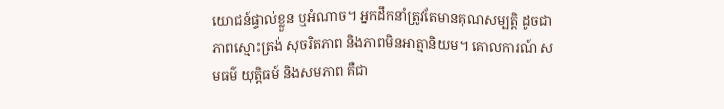យោជន៍ផ្ទាល់ខ្លួន ឬអំណាច។ អ្នកដឹកនាំត្រូវតែមានគុណសម្បត្ដិ ដូចជា ភាពស្មោះត្រង់ សុចរិតភាព និងភាពមិនអាត្មានិយម។ គោលការណ៍ សមធម៌ យុត្តិធម៍ និងសមភាព គឺជា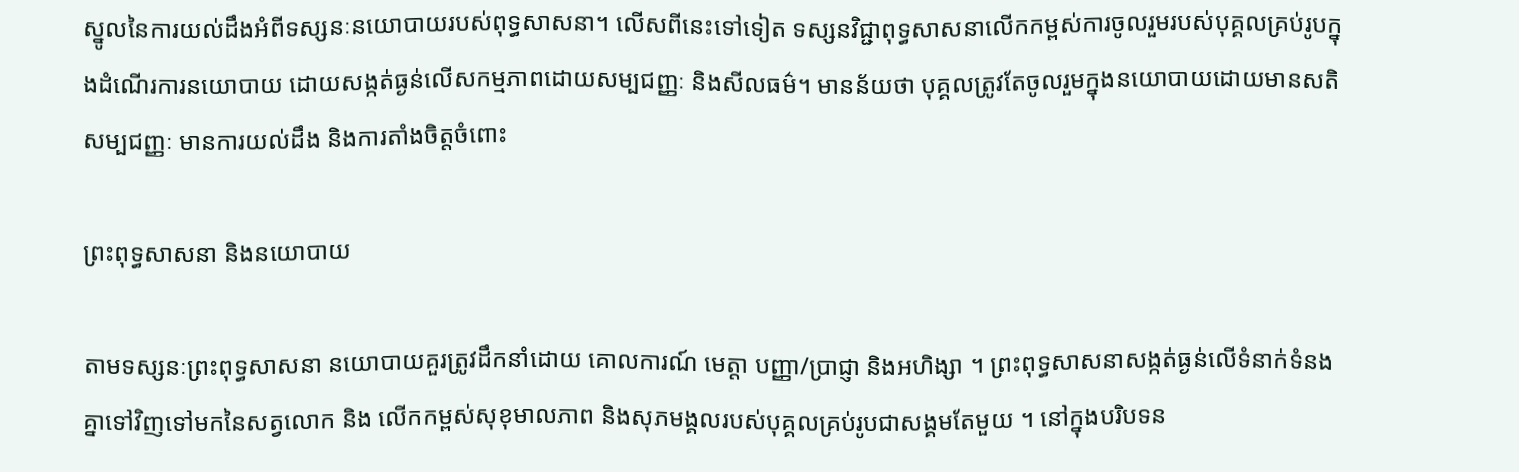ស្នូលនៃការយល់ដឹងអំពីទស្សនៈនយោបាយរបស់ពុទ្ធសាសនា។ លើសពីនេះទៅទៀត ទស្សនវិជ្ជាពុទ្ធសាសនាលើកកម្ពស់ការចូលរួមរបស់បុគ្គលគ្រប់រូបក្នុងដំណើរការនយោបាយ ដោយសង្កត់ធ្ងន់លើសកម្មភាពដោយសម្បជញ្ញៈ និងសីលធម៌។ មានន័យថា បុគ្គលត្រូវតែចូលរួមក្នុងនយោបាយដោយមានសតិសម្បជញ្ញៈ មានការយល់ដឹង និងការតាំងចិត្តចំពោះ

ព្រះពុទ្ធសាសនា និងនយោបាយ

តាមទស្សនៈព្រះពុទ្ធសាសនា នយោបាយគួរត្រូវដឹកនាំដោយ គោលការណ៍ មេត្តា បញ្ញា/ប្រាជ្ញា និងអហិង្សា ។ ព្រះពុទ្ធសាសនាសង្កត់ធ្ងន់លើទំនាក់ទំនងគ្នាទៅវិញទៅមកនៃសត្វលោក និង លើកកម្ពស់សុខុមាលភាព និងសុភមង្គលរបស់បុគ្គលគ្រប់រូបជាសង្គមតែមួយ ។ នៅក្នុងបរិបទន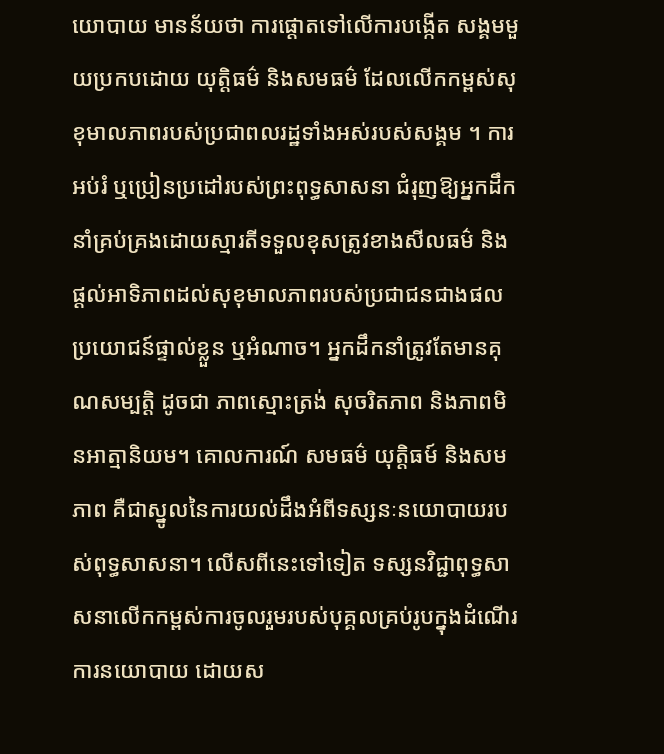យោបាយ មានន័យថា ការផ្តោតទៅលើការបង្កើត សង្គមមួយប្រកបដោយ យុត្តិធម៌ និងសមធម៌ ដែលលើកកម្ពស់សុខុមាលភាពរបស់ប្រជាពលរដ្ឋទាំងអស់របស់សង្គម ។ ការអប់រំ ឬប្រៀនប្រដៅរបស់ព្រះពុទ្ធសាសនា ជំរុញឱ្យអ្នកដឹកនាំគ្រប់គ្រងដោយស្មារតីទទួលខុសត្រូវខាងសីលធម៌ និងផ្តល់អាទិភាពដល់សុខុមាលភាពរបស់ប្រជាជនជាងផលប្រយោជន៍ផ្ទាល់ខ្លួន ឬអំណាច។ អ្នកដឹកនាំត្រូវតែមានគុណសម្បត្ដិ ដូចជា ភាពស្មោះត្រង់ សុចរិតភាព និងភាពមិនអាត្មានិយម។ គោលការណ៍ សមធម៌ យុត្តិធម៍ និងសមភាព គឺជាស្នូលនៃការយល់ដឹងអំពីទស្សនៈនយោបាយរបស់ពុទ្ធសាសនា។ លើសពីនេះទៅទៀត ទស្សនវិជ្ជាពុទ្ធសាសនាលើកកម្ពស់ការចូលរួមរបស់បុគ្គលគ្រប់រូបក្នុងដំណើរការនយោបាយ ដោយស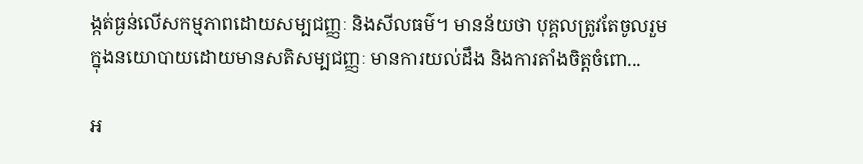ង្កត់ធ្ងន់លើសកម្មភាពដោយសម្បជញ្ញៈ និងសីលធម៌។ មានន័យថា បុគ្គលត្រូវតែចូលរួមក្នុងនយោបាយដោយមានសតិសម្បជញ្ញៈ មានការយល់ដឹង និងការតាំងចិត្តចំពោ...

អ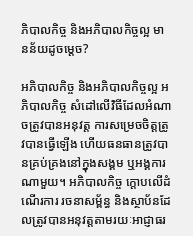ភិបាលកិច្ច និងអភិបាលកិច្ចល្អ មានន័យដូចម្ដេច?

អភិបាលកិច្ច និងអភិបាលកិច្ចល្អ អភិបាលកិច្ច សំដៅលើវិធីដែលអំណាចត្រូវបានអនុវត្ត ការសម្រេចចិត្តត្រូវបានធ្វើឡើង ហើយធនធានត្រូវបានគ្រប់គ្រងនៅក្នុងសង្គម ឬអង្គការណាមួយ។ អភិបាលកិច្ច ក្ដោបលើដំណើរការ រចនាសម្ព័ន្ធ និងស្ថាប័នដែលត្រូវបានអនុវត្តតាមរយៈអាជ្ញាធរ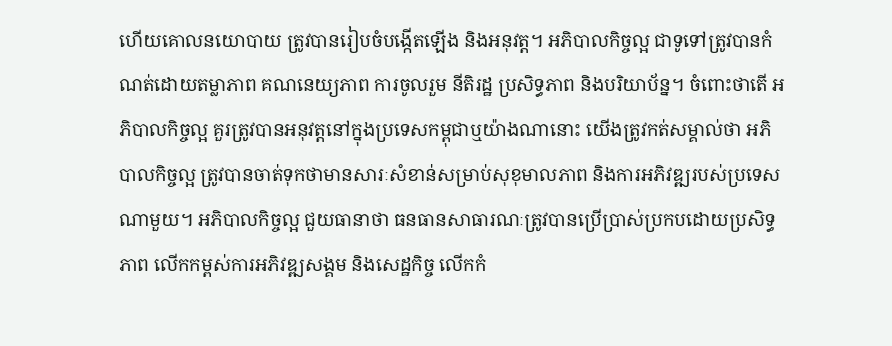ហើយគោលនយោបាយ ត្រូវបានរៀបចំបង្កើតឡើង និងអនុវត្ត។ អភិបាលកិច្ចល្អ ជាទូទៅត្រូវបានកំណត់ដោយតម្លាភាព គណនេយ្យភាព ការចូលរួម នីតិរដ្ឋ ប្រសិទ្ធភាព និងបរិយាប័ន្ន។ ចំពោះថាតើ អភិបាលកិច្ចល្អ គួរត្រូវបានអនុវត្តនៅក្នុងប្រទេសកម្ពុជាឬយ៉ាងណានោះ យើងត្រូវកត់សម្គាល់ថា អភិបាលកិច្ចល្អ ត្រូវបានចាត់ទុកថាមានសារៈសំខាន់សម្រាប់សុខុមាលភាព និងការអភិវឌ្ឍរបស់ប្រទេសណាមួយ។ អភិបាលកិច្ចល្អ ជួយធានាថា ធនធានសាធារណៈត្រូវបានប្រើប្រាស់ប្រកបដោយប្រសិទ្ធភាព លើកកម្ពស់ការអភិវឌ្ឍសង្គម និងសេដ្ឋកិច្ច លើកកំ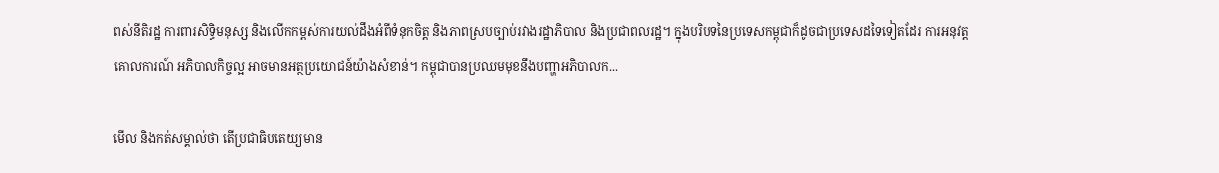ពស់នីតិរដ្ឋ ការពារសិទ្ធិមនុស្ស និងលើកកម្ពស់ការយល់ដឹងអំពីទំនុកចិត្ត និងភាពស្របច្បាប់រវាងរដ្ឋាភិបាល និងប្រជាពលរដ្ឋ។ ក្នុងបរិបទនៃប្រទេសកម្ពុជាក៏ដូចជាប្រទេសដទៃទៀតដែរ ការអនុវត្តគោលការណ៍ អភិបាលកិច្ចល្អ អាចមានអត្ថប្រយោជន៍យ៉ាងសំខាន់។ កម្ពុជាបានប្រឈមមុខនឹងបញ្ហាអភិបាលក...

មើល និងកត់សម្គាល់ថា តើប្រជាធិបតេយ្យមាន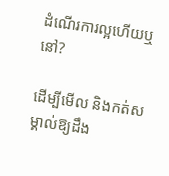ដំណើរការល្អហើយឬនៅ?

ដើម្បីមើល និងកត់សម្គាល់ឱ្យដឹង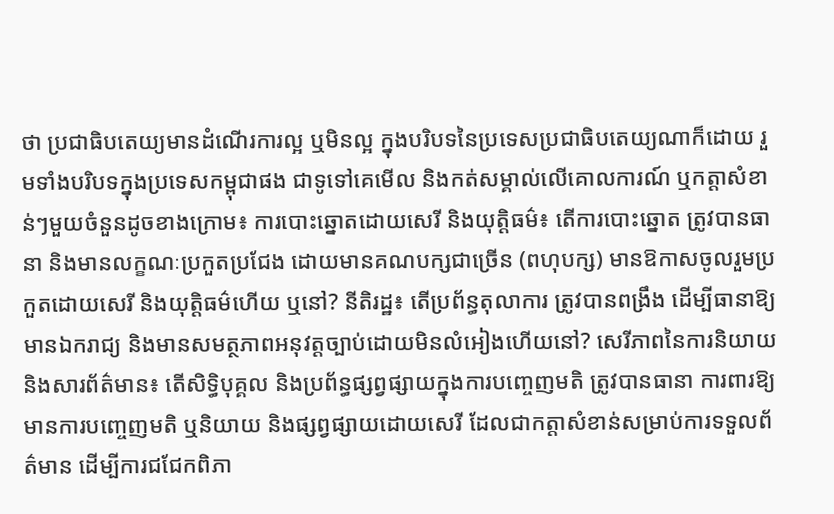ថា ប្រជាធិបតេយ្យមានដំណើរការល្អ ឬមិនល្អ ក្នុងបរិបទនៃប្រទេសប្រជាធិបតេយ្យណាក៏ដោយ រួមទាំងបរិបទក្នុងប្រទេសកម្ពុជាផង ជាទូទៅគេមើល និងកត់សម្គាល់លើគោលការណ៍ ឬកត្តាសំខាន់ៗមួយចំនួនដូចខាងក្រោម៖ ការបោះឆ្នោតដោយសេរី និងយុត្តិធម៌៖ តើការបោះឆ្នោត ត្រូវបានធានា និងមានលក្ខណៈប្រកួតប្រជែង ដោយមានគណបក្សជាច្រើន (ពហុបក្ស) មានឱកាសចូលរួមប្រកួតដោយសេរី និងយុត្តិធម៌ហើយ ឬនៅ? នីតិរដ្ឋ៖ តើប្រព័ន្ធតុលាការ ត្រូវបានពង្រឹង ដើម្បីធានាឱ្យមានឯករាជ្យ និងមានសមត្ថភាពអនុវត្តច្បាប់ដោយមិនលំអៀងហើយនៅ? សេរីភាពនៃការនិយាយ និងសារព័ត៌មាន៖ តើសិទ្ធិបុគ្គល និងប្រព័ន្ធផ្សព្វផ្សាយក្នុងការបញ្ចេញមតិ ត្រូវបានធានា ការពារឱ្យមានការបញ្ចេញមតិ ឬនិយាយ និងផ្សព្វផ្សាយដោយសេរី ដែលជាកត្តាសំខាន់សម្រាប់ការទទួលព័ត៌មាន ដើម្បីការជជែកពិភា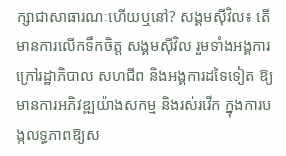ក្សាជាសាធារណៈហើយឬនៅ? សង្គមស៊ីវិល៖ តើមានការលើកទឹកចិត្ត សង្គមស៊ីវិល រួមទាំងអង្គការក្រៅរដ្ឋាភិបាល សហជីព និងអង្គការដទៃទៀត ឱ្យមានការអភិវឌ្ឍយ៉ាងសកម្ម និងរស់រវើក ក្នុងការបង្កលទ្ធភាពឱ្យស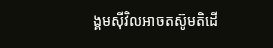ង្គមស៊ីវិលអាចតស៊ូមតិដើ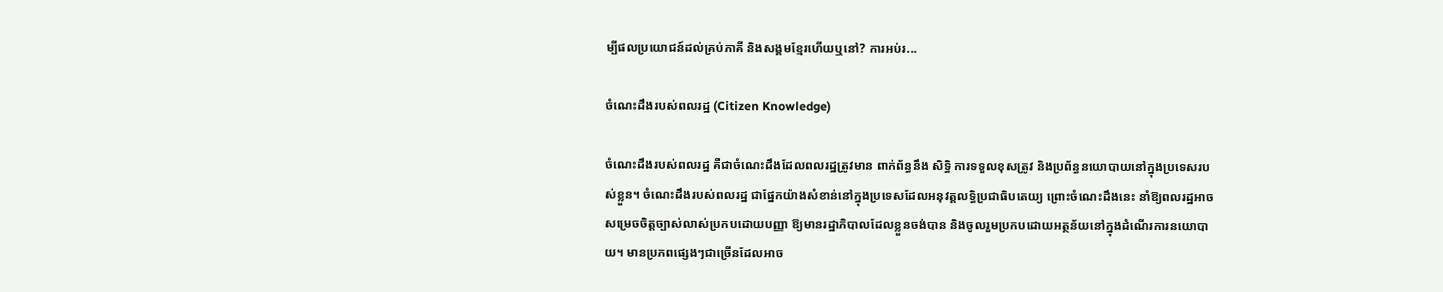ម្បីផលប្រយោជន៍ដល់គ្រប់ភាគី និងសង្គមខ្មែរហើយឬនៅ? ការអប់រ...

ចំណេះដឹងរបស់ពលរដ្ឋ (Citizen Knowledge)

ចំណេះដឹងរបស់ពលរដ្ឋ គឺជាចំណេះដឹងដែលពលរដ្ឋត្រូវមាន ពាក់ព័ន្ធនឹង សិទ្ធិ ការទទួលខុសត្រូវ និងប្រព័ន្ធនយោបាយនៅក្នុងប្រទេសរបស់ខ្លួន។ ចំណេះដឹងរបស់ពលរដ្ឋ ជាផ្នែកយ៉ាងសំខាន់នៅក្នុងប្រទេសដែលអនុវត្តលទ្ធិប្រជាធិបតេយ្យ ព្រោះចំណេះដឹងនេះ នាំឱ្យពលរដ្ឋអាចសម្រេចចិត្តច្បាស់លាស់ប្រកបដោយបញ្ញា ឱ្យមានរដ្ឋាភិបាលដែលខ្លួនចង់បាន និងចូលរួមប្រកបដោយអត្ថន័យនៅក្នុងដំណើរការនយោបាយ។ មានប្រភពផ្សេងៗជាច្រើនដែលអាច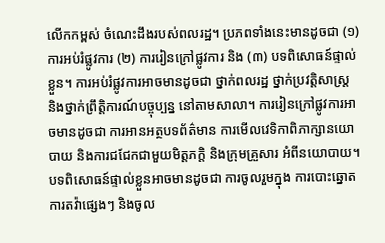លើកកម្ពស់ ចំណេះដឹងរបស់ពលរដ្ឋ។ ប្រភពទាំងនេះមានដូចជា (១) ការអប់រំផ្លូវការ (២) ការរៀនក្រៅផ្លូវការ និង (៣) បទពិសោធន៍ផ្ទាល់ខ្លួន។ ការអប់រំផ្លូវការអាចមានដូចជា ថ្នាក់ពលរដ្ឋ ថ្នាក់ប្រវត្តិសាស្ត្រ និងថ្នាក់ព្រឹត្តិការណ៍បច្ចុប្បន្ន នៅតាមសាលា។ ការរៀនក្រៅផ្លូវការអាចមានដូចជា ការអានអត្ថបទព័ត៌មាន ការមើលវេទិកាពិភាក្សានយោបាយ និងការជជែកជាមួយមិត្តភក្តិ និងក្រុមគ្រួសារ អំពីនយោបាយ។ បទពិសោធន៍ផ្ទាល់ខ្លួនអាចមានដូចជា ការចូលរួមក្នុង ការបោះឆ្នោត ការតវ៉ាផ្សេងៗ និងចូល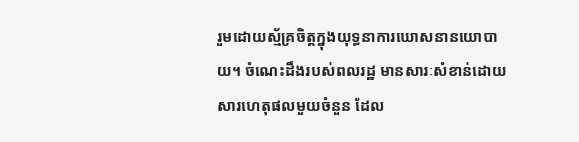រួមដោយស្ម័គ្រចិត្តក្នុងយុទ្ធនាការឃោសនានយោបាយ។ ចំណេះដឹងរបស់ពលរដ្ឋ មានសារៈសំខាន់ដោយសារហេតុផលមួយចំនួន ដែល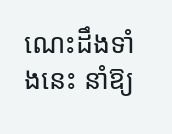ណេះដឹងទាំងនេះ នាំឱ្យ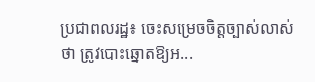ប្រជាពលរដ្ឋ៖ ចេះសម្រេចចិត្តច្បាស់លាស់ថា ត្រូវបោះឆ្នោតឱ្យអ...